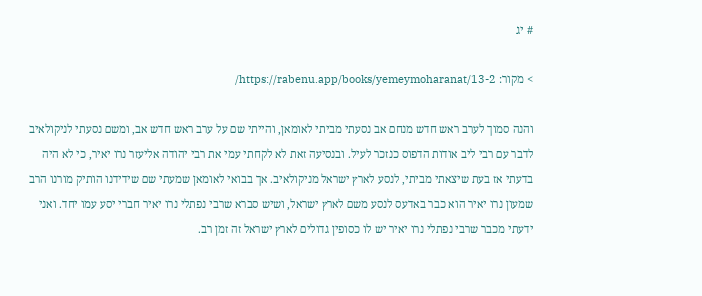# יג

> מקור: https://rabenu.app/books/yemeymoharanat/13-2/

והנה סמוך לערב ראש חדש מנחם אב נסעתי מביתי לאומאן, והייתי שם על ערב ראש חדש אב, ומשם נסעתי לניקולאיב לדבר עם רבי ליב אודות הדפוס כנזכר לעיל. ובנסיעה זאת לא לקחתי עמי את רבי יהודה אליעזר נרו יאיר, כי לא היה בדעתי אז בעת שיצאתי מביתי, לנסע לארץ ישראל מניקולאיב. אך בבואי לאומאן שמעתי שם שידידנו הותיק מורנו הרב שמעון נרו יאיר הוא כבר באדעס לנסע משם לארץ ישראל, ושיש סברא שרבי נפתלי נרו יאיר חברי יסע עמו יחד. ואני ידעתי מכבר שרבי נפתלי נרו יאיר יש לו כסופין גדולים לארץ ישראל זה זמן רב.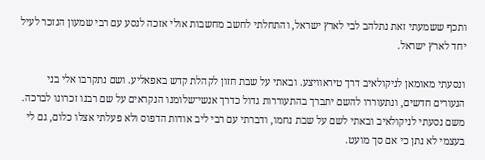ותכף ששמעתי זאת נתלהב לבי לארץ ישראל, והתחלתי לחשב מחשבות אולי אזכה לנסע עם רבי שמעון הנזכר לעיל יחד לארץ ישראל.

ונסעתי מאומאן לניקולאיב דרך טיראוויצע. ובאתי על שבת חזון לקהלת קדש באפאליע. ושם נתקרבו אלי בני הנעורים חדשים, ונתעוררו להשם יתברך בהתעוררות גדול כדרך אנשי־שלומנו הנקראים על שם רבנו זכרונו לברכה. משם נסעתי לניקולאיב ובאתי לשם על שבת נחמו, ודברתי עם רבי ליב אודות הדפוס ולא פעלתי אצלו כלום, גם לי בעצמי לא נתן כי אם סך מועט.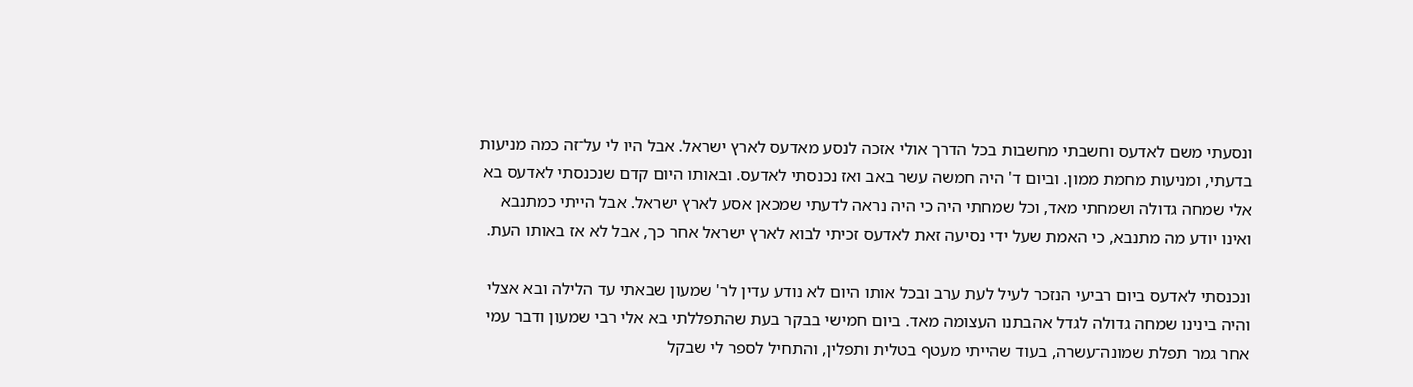ונסעתי משם לאדעס וחשבתי מחשבות בכל הדרך אולי אזכה לנסע מאדעס לארץ ישראל. אבל היו לי על־זה כמה מניעות בדעתי, ומניעות מחמת ממון. וביום ד' היה חמשה עשר באב ואז נכנסתי לאדעס. ובאותו היום קדם שנכנסתי לאדעס בא אלי שמחה גדולה ושמחתי מאד, וכל שמחתי היה כי היה נראה לדעתי שמכאן אסע לארץ ישראל. אבל הייתי כמתנבא ואינו יודע מה מתנבא, כי האמת שעל ידי נסיעה זאת לאדעס זכיתי לבוא לארץ ישראל אחר כך, אבל לא אז באותו העת.

ונכנסתי לאדעס ביום רביעי הנזכר לעיל לעת ערב ובכל אותו היום לא נודע עדין לר' שמעון שבאתי עד הלילה ובא אצלי והיה בינינו שמחה גדולה לגדל אהבתנו העצומה מאד. ביום חמישי בבקר בעת שהתפללתי בא אלי רבי שמעון ודבר עמי אחר גמר תפלת שמונה־עשרה, בעוד שהייתי מעטף בטלית ותפלין, והתחיל לספר לי שבקל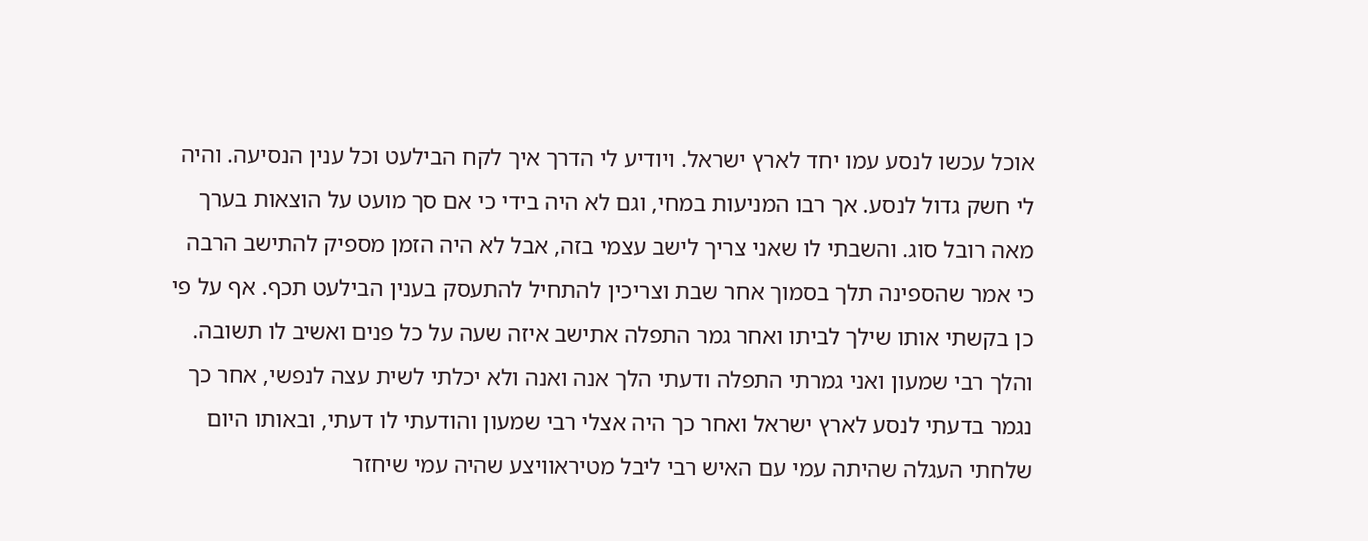אוכל עכשו לנסע עמו יחד לארץ ישראל. ויודיע לי הדרך איך לקח הבילעט וכל ענין הנסיעה. והיה לי חשק גדול לנסע. אך רבו המניעות במחי, וגם לא היה בידי כי אם סך מועט על הוצאות בערך מאה רובל סוג. והשבתי לו שאני צריך לישב עצמי בזה, אבל לא היה הזמן מספיק להתישב הרבה כי אמר שהספינה תלך בסמוך אחר שבת וצריכין להתחיל להתעסק בענין הבילעט תכף. אף על פי כן בקשתי אותו שילך לביתו ואחר גמר התפלה אתישב איזה שעה על כל פנים ואשיב לו תשובה. והלך רבי שמעון ואני גמרתי התפלה ודעתי הלך אנה ואנה ולא יכלתי לשית עצה לנפשי, אחר כך נגמר בדעתי לנסע לארץ ישראל ואחר כך היה אצלי רבי שמעון והודעתי לו דעתי, ובאותו היום שלחתי העגלה שהיתה עמי עם האיש רבי ליבל מטיראוויצע שהיה עמי שיחזר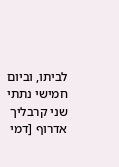לביתו, וביום חמישי נתתי שני קרבליך אדרוף [דמי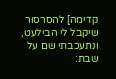קדימה] להסרסור שיקבל לי הבילעט, ונתעכבתי שם על שבת: